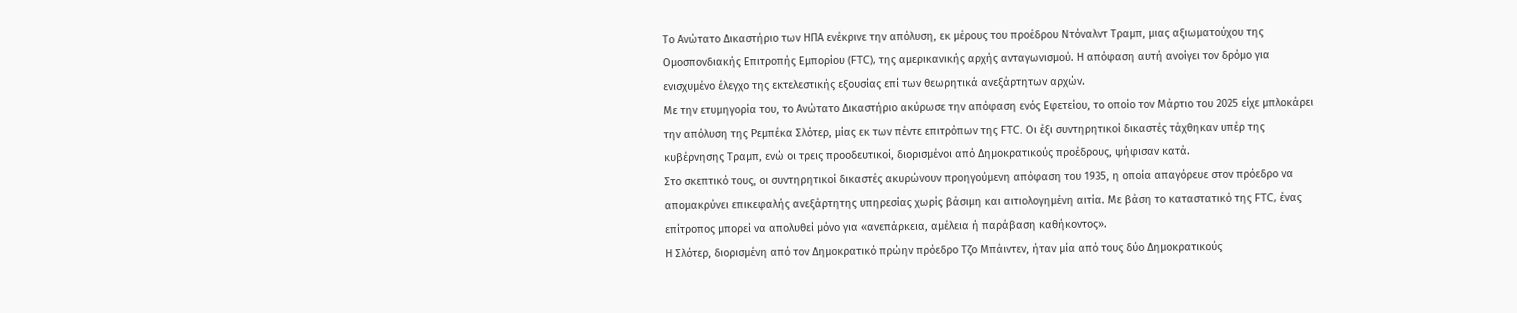Το Ανώτατο Δικαστήριο των ΗΠΑ ενέκρινε την απόλυση, εκ μέρους του προέδρου Ντόναλντ Τραμπ, μιας αξιωματούχου της Ομοσπονδιακής Επιτροπής Εμπορίου (FTC), της αμερικανικής αρχής ανταγωνισμού. Η απόφαση αυτή ανοίγει τον δρόμο για ενισχυμένο έλεγχο της εκτελεστικής εξουσίας επί των θεωρητικά ανεξάρτητων αρχών.
Με την ετυμηγορία του, το Ανώτατο Δικαστήριο ακύρωσε την απόφαση ενός Εφετείου, το οποίο τον Μάρτιο του 2025 είχε μπλοκάρει την απόλυση της Ρεμπέκα Σλότερ, μίας εκ των πέντε επιτρόπων της FTC. Οι έξι συντηρητικοί δικαστές τάχθηκαν υπέρ της κυβέρνησης Τραμπ, ενώ οι τρεις προοδευτικοί, διορισμένοι από Δημοκρατικούς προέδρους, ψήφισαν κατά.
Στο σκεπτικό τους, οι συντηρητικοί δικαστές ακυρώνουν προηγούμενη απόφαση του 1935, η οποία απαγόρευε στον πρόεδρο να απομακρύνει επικεφαλής ανεξάρτητης υπηρεσίας χωρίς βάσιμη και αιτιολογημένη αιτία. Με βάση το καταστατικό της FTC, ένας επίτροπος μπορεί να απολυθεί μόνο για «ανεπάρκεια, αμέλεια ή παράβαση καθήκοντος».
Η Σλότερ, διορισμένη από τον Δημοκρατικό πρώην πρόεδρο Τζο Μπάιντεν, ήταν μία από τους δύο Δημοκρατικούς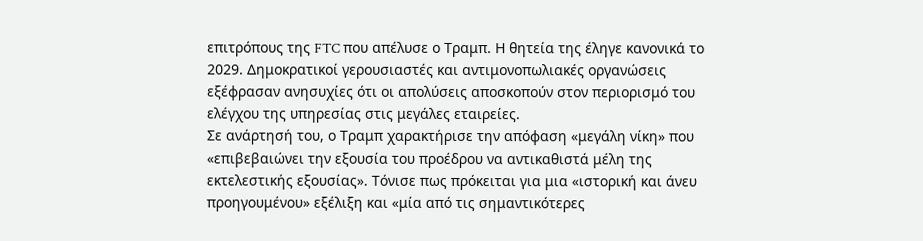επιτρόπους της FTC που απέλυσε ο Τραμπ. Η θητεία της έληγε κανονικά το 2029. Δημοκρατικοί γερουσιαστές και αντιμονοπωλιακές οργανώσεις εξέφρασαν ανησυχίες ότι οι απολύσεις αποσκοπούν στον περιορισμό του ελέγχου της υπηρεσίας στις μεγάλες εταιρείες.
Σε ανάρτησή του, ο Τραμπ χαρακτήρισε την απόφαση «μεγάλη νίκη» που «επιβεβαιώνει την εξουσία του προέδρου να αντικαθιστά μέλη της εκτελεστικής εξουσίας». Τόνισε πως πρόκειται για μια «ιστορική και άνευ προηγουμένου» εξέλιξη και «μία από τις σημαντικότερες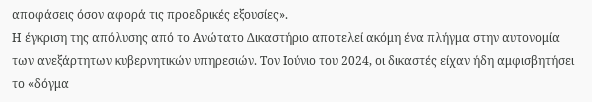αποφάσεις όσον αφορά τις προεδρικές εξουσίες».
Η έγκριση της απόλυσης από το Ανώτατο Δικαστήριο αποτελεί ακόμη ένα πλήγμα στην αυτονομία των ανεξάρτητων κυβερνητικών υπηρεσιών. Τον Ιούνιο του 2024, οι δικαστές είχαν ήδη αμφισβητήσει το «δόγμα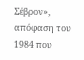Σέβρον», απόφαση του 1984 που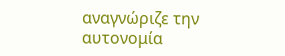αναγνώριζε την αυτονομία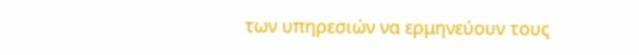των υπηρεσιών να ερμηνεύουν τους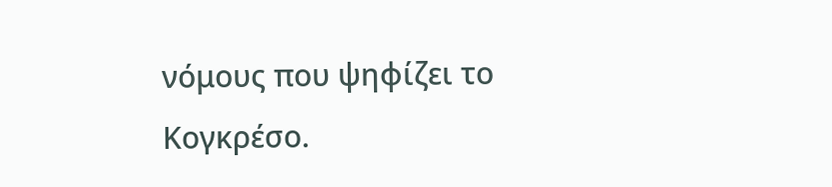νόμους που ψηφίζει το Κογκρέσο.